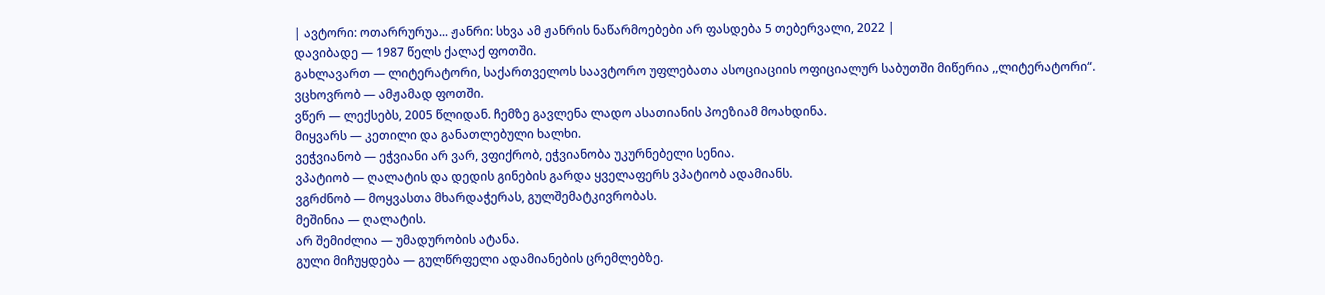| ავტორი: ოთარრურუა... ჟანრი: სხვა ამ ჟანრის ნაწარმოებები არ ფასდება 5 თებერვალი, 2022 |
დავიბადე — 1987 წელს ქალაქ ფოთში.
გახლავართ — ლიტერატორი, საქართველოს საავტორო უფლებათა ასოციაციის ოფიციალურ საბუთში მიწერია ,,ლიტერატორი“.
ვცხოვრობ — ამჟამად ფოთში.
ვწერ — ლექსებს, 2005 წლიდან. ჩემზე გავლენა ლადო ასათიანის პოეზიამ მოახდინა.
მიყვარს — კეთილი და განათლებული ხალხი.
ვეჭვიანობ — ეჭვიანი არ ვარ, ვფიქრობ, ეჭვიანობა უკურნებელი სენია.
ვპატიობ — ღალატის და დედის გინების გარდა ყველაფერს ვპატიობ ადამიანს.
ვგრძნობ — მოყვასთა მხარდაჭერას, გულშემატკივრობას.
მეშინია — ღალატის.
არ შემიძლია — უმადურობის ატანა.
გული მიჩუყდება — გულწრფელი ადამიანების ცრემლებზე.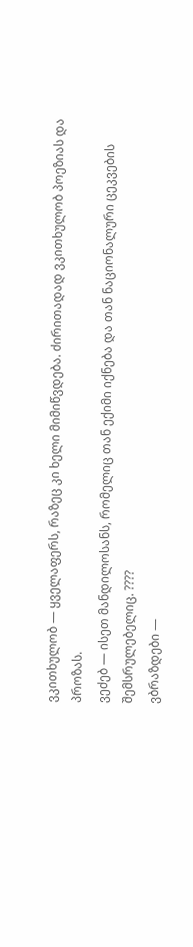ვკითხულობ — ყველაფერს, რაზეც კი ხელი მიმიწვდება. ძირითადად ვკითხულობ პოეზიას და პროზას.
ვეძებ — ისეთ მანდილოსანს, რომელიც თან ექიმი იქნება და თან ნაციონალური ცეკვების შემსრულებელიც. ????
ვბრაზდები —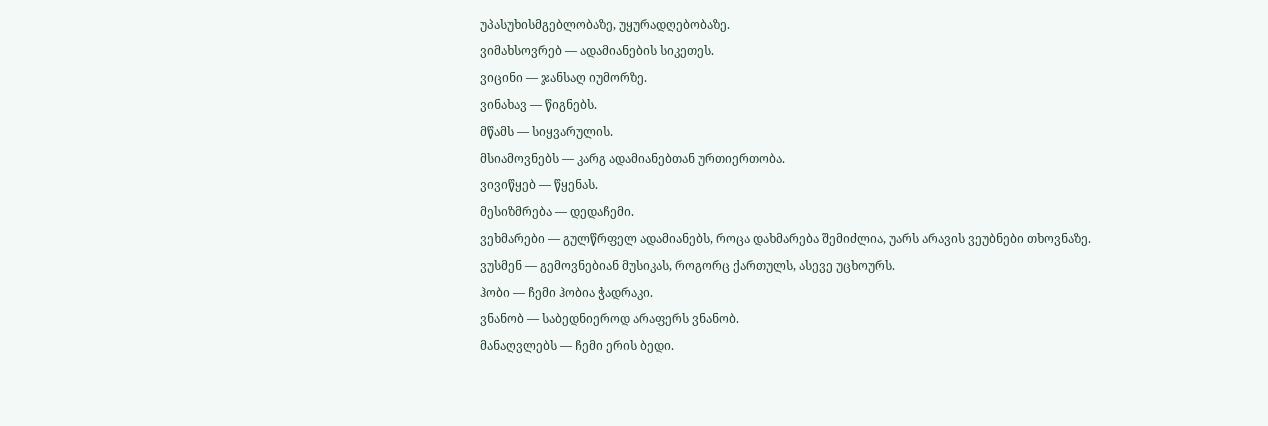უპასუხისმგებლობაზე, უყურადღებობაზე.
ვიმახსოვრებ — ადამიანების სიკეთეს.
ვიცინი — ჯანსაღ იუმორზე.
ვინახავ — წიგნებს.
მწამს — სიყვარულის.
მსიამოვნებს — კარგ ადამიანებთან ურთიერთობა.
ვივიწყებ — წყენას.
მესიზმრება — დედაჩემი.
ვეხმარები — გულწრფელ ადამიანებს, როცა დახმარება შემიძლია, უარს არავის ვეუბნები თხოვნაზე.
ვუსმენ — გემოვნებიან მუსიკას, როგორც ქართულს, ასევე უცხოურს.
ჰობი — ჩემი ჰობია ჭადრაკი.
ვნანობ — საბედნიეროდ არაფერს ვნანობ.
მანაღვლებს — ჩემი ერის ბედი.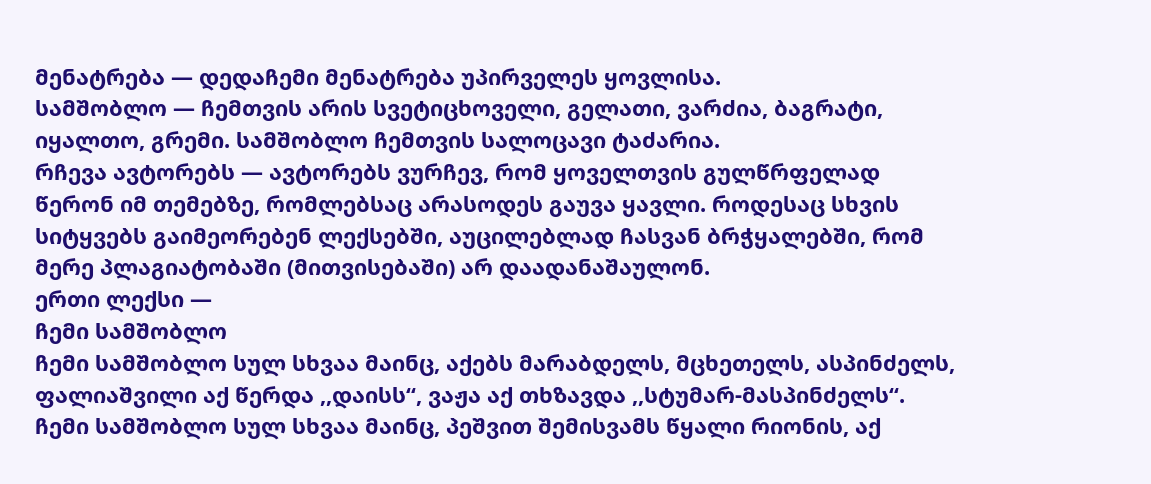მენატრება — დედაჩემი მენატრება უპირველეს ყოვლისა.
სამშობლო — ჩემთვის არის სვეტიცხოველი, გელათი, ვარძია, ბაგრატი, იყალთო, გრემი. სამშობლო ჩემთვის სალოცავი ტაძარია.
რჩევა ავტორებს — ავტორებს ვურჩევ, რომ ყოველთვის გულწრფელად წერონ იმ თემებზე, რომლებსაც არასოდეს გაუვა ყავლი. როდესაც სხვის სიტყვებს გაიმეორებენ ლექსებში, აუცილებლად ჩასვან ბრჭყალებში, რომ მერე პლაგიატობაში (მითვისებაში) არ დაადანაშაულონ.
ერთი ლექსი —
ჩემი სამშობლო
ჩემი სამშობლო სულ სხვაა მაინც, აქებს მარაბდელს, მცხეთელს, ასპინძელს, ფალიაშვილი აქ წერდა ,,დაისს“, ვაჟა აქ თხზავდა ,,სტუმარ-მასპინძელს“.
ჩემი სამშობლო სულ სხვაა მაინც, პეშვით შემისვამს წყალი რიონის, აქ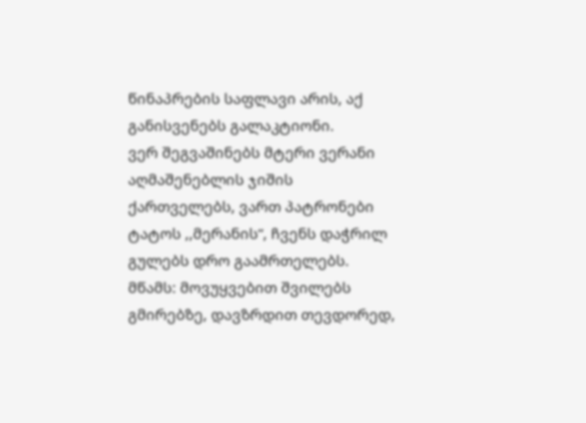წინაპრების საფლავი არის, აქ განისვენებს გალაკტიონი.
ვერ შეგვაშინებს მტერი ვერანი აღმაშენებლის ჯიშის ქართველებს, ვართ პატრონები ტატოს ,,მერანის“, ჩვენს დაჭრილ გულებს დრო გაამრთელებს.
მწამს: მოვუყვებით შვილებს გმირებზე, დავზრდით თევდორედ,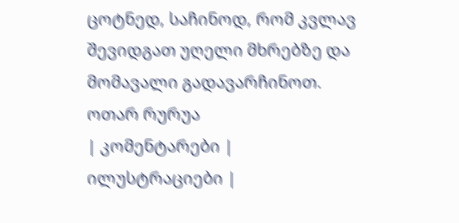ცოტნედ, საჩინოდ, რომ კვლავ შევიდგათ უღელი მხრებზე და მომავალი გადავარჩინოთ.
ოთარ რურუა
| კომენტარები |
ილუსტრაციები |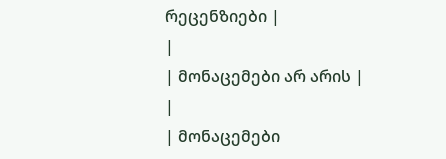რეცენზიები |
|
| მონაცემები არ არის |
|
| მონაცემები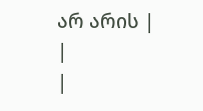არ არის |
|
|